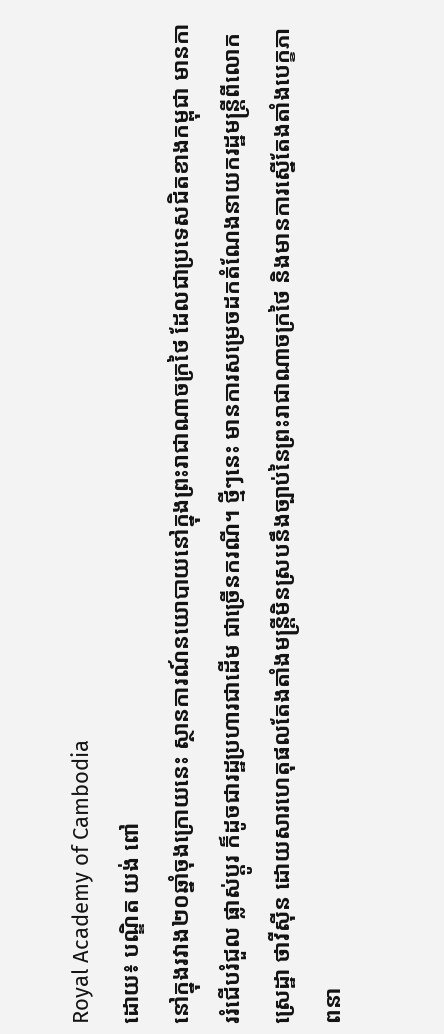Royal Academy of Cambodia
ដោយ៖ បណ្ឌិត យង់ ពៅ
នៅក្នុងរវាង២០ឆ្នាំចុងក្រោយនេះ ស្ថានការណ៍នយោបាយនៅក្នុងព្រះរាជាណាចក្រថៃ ដែលជាប្រទេសជិតខាងកម្ពុជា មានការរំជើបរំជួល ផ្លាស់ប្ដូរ ក៏ដូចជារដ្ឋប្រហារជាដើម ជាច្រើនករណី។ ថ្មីៗនេះ មានការសម្រេចដកតំណែងនាយករដ្ឋមន្ត្រីពីលោក ស្រេដ្ឋា ថាវីស៊ីន ដោយសារហេតុផលតែងតាំងមន្ត្រីមិនស្របនឹងច្បាប់នៃព្រះរាជាណាចក្រថៃ និងមានការស្នើតែងតាំងបេក្ខភាពនា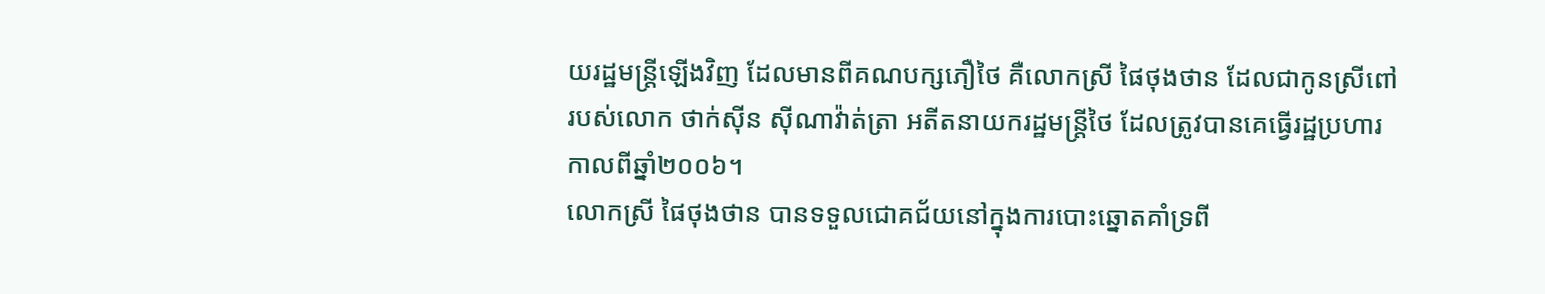យរដ្ឋមន្ត្រីឡើងវិញ ដែលមានពីគណបក្សភឿថៃ គឺលោកស្រី ផៃថុងថាន ដែលជាកូនស្រីពៅរបស់លោក ថាក់ស៊ីន ស៊ីណាវ៉ាត់ត្រា អតីតនាយករដ្ឋមន្ត្រីថៃ ដែលត្រូវបានគេធ្វើរដ្ឋប្រហារកាលពីឆ្នាំ២០០៦។
លោកស្រី ផៃថុងថាន បានទទួលជោគជ័យនៅក្នុងការបោះឆ្នោតគាំទ្រពី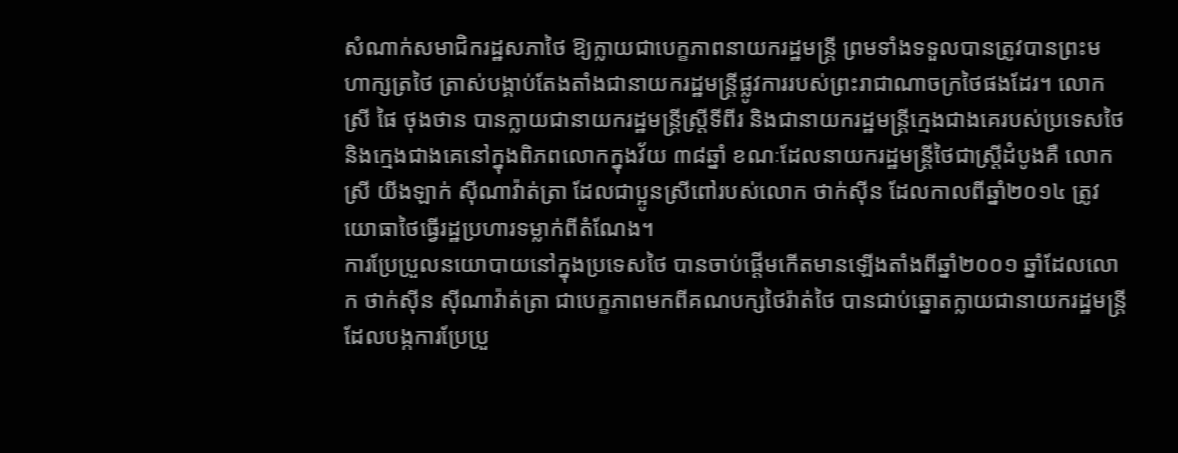សំណាក់សមាជិករដ្ឋសភាថៃ ឱ្យក្លាយជាបេក្ខភាពនាយករដ្ឋមន្ត្រី ព្រមទាំងទទួលបានត្រូវបានព្រះមហាក្សត្រថៃ ត្រាស់បង្គាប់តែងតាំងជានាយករដ្ឋមន្ត្រីផ្លូវការរបស់ព្រះរាជាណាចក្រថៃផងដែរ។ លោកស្រី ផៃ ថុងថាន បានក្លាយជានាយករដ្ឋមន្ត្រីស្ត្រីទីពីរ និងជានាយករដ្ឋមន្ត្រីក្មេងជាងគេរបស់ប្រទេសថៃនិងក្មេងជាងគេនៅក្នុងពិភពលោកក្នុងវ័យ ៣៨ឆ្នាំ ខណៈដែលនាយករដ្ឋមន្ត្រីថៃជាស្ត្រីដំបូងគឺ លោកស្រី យីងឡាក់ ស៊ីណាវ៉ាត់ត្រា ដែលជាប្អូនស្រីពៅរបស់លោក ថាក់ស៊ីន ដែលកាលពីឆ្នាំ២០១៤ ត្រូវយោធាថៃធ្វើរដ្ឋប្រហារទម្លាក់ពីតំណែង។
ការប្រែប្រួលនយោបាយនៅក្នុងប្រទេសថៃ បានចាប់ផ្ដើមកើតមានឡើងតាំងពីឆ្នាំ២០០១ ឆ្នាំដែលលោក ថាក់ស៊ីន ស៊ីណាវ៉ាត់ត្រា ជាបេក្ខភាពមកពីគណបក្សថៃរ៉ាត់ថៃ បានជាប់ឆ្នោតក្លាយជានាយករដ្ឋមន្ត្រី ដែលបង្កការប្រែប្រួ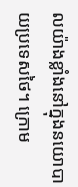លយ៉ាងខ្លាំងនៅក្នុងនយោបាយប្រទេសថៃ។ ក្រោម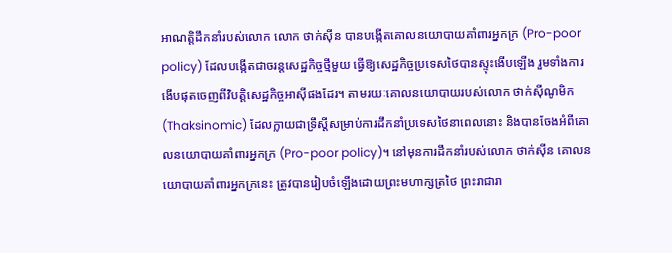អាណត្តិដឹកនាំរបស់លោក លោក ថាក់ស៊ីន បានបង្កើតគោលនយោបាយគាំពារអ្នកក្រ (Pro-poor policy) ដែលបង្កើតជាចរន្តសេដ្ឋកិច្ចថ្មីមួយ ធ្វើឱ្យសេដ្ឋកិច្ចប្រទេសថៃបានស្ទុះងើបឡើង រួមទាំងការងើបផុតចេញពីវិបត្តិសេដ្ឋកិច្ចអាស៊ីផងដែរ។ តាមរយៈគោលនយោបាយរបស់លោក ថាក់ស៊ីណូមិក (Thaksinomic) ដែលក្លាយជាទ្រឹស្ដីសម្រាប់ការដឹកនាំប្រទេសថៃនាពេលនោះ និងបានចែងអំពីគោលនយោបាយគាំពារអ្នកក្រ (Pro-poor policy)។ នៅមុនការដឹកនាំរបស់លោក ថាក់ស៊ីន គោលនយោបាយគាំពារអ្នកក្រនេះ ត្រូវបានរៀបចំឡើងដោយព្រះមហាក្សត្រថៃ ព្រះរាជារា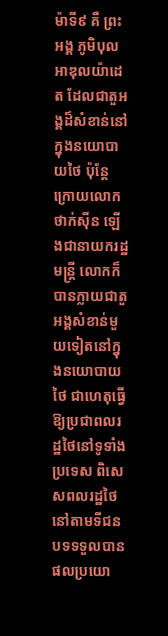ម៉ាទី៩ គឺ ព្រះអង្គ ភូមិបុល អាឌុលយ៉ាដេត ដែលជាតួអង្គដ៏សំខាន់នៅក្នុងនយោបាយថៃ ប៉ុន្តែក្រោយលោក ថាក់ស៊ីន ឡើងជានាយករដ្ឋមន្ត្រី លោកក៏បានក្លាយជាតួអង្គសំខាន់មួយទៀតនៅក្នុងនយោបាយថៃ ជាហេតុធ្វើឱ្យប្រជាពលរដ្ឋថៃនៅទូទាំងប្រទេស ពិសេសពលរដ្ឋថៃនៅតាមទីជនបទទទួលបានផលប្រយោ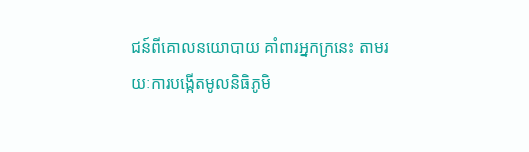ជន៍ពីគោលនយោបាយ គាំពារអ្នកក្រនេះ តាមរយៈការបង្កើតមូលនិធិភូមិ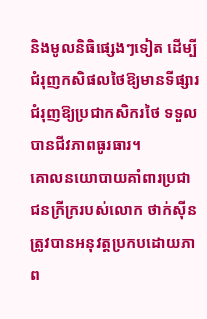និងមូលនិធិផ្សេងៗទៀត ដើម្បីជំរុញកសិផលថៃឱ្យមានទីផ្សារ ជំរុញឱ្យប្រជាកសិករថៃ ទទួលបានជីវភាពធូរធារ។
គោលនយោបាយគាំពារប្រជាជនក្រីក្ររបស់លោក ថាក់ស៊ីន ត្រូវបានអនុវត្តប្រកបដោយភាព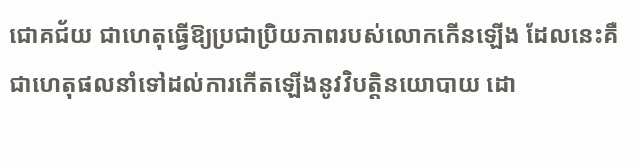ជោគជ័យ ជាហេតុធ្វើឱ្យប្រជាប្រិយភាពរបស់លោកកើនឡើង ដែលនេះគឺជាហេតុផលនាំទៅដល់ការកើតឡើងនូវវិបត្តិនយោបាយ ដោ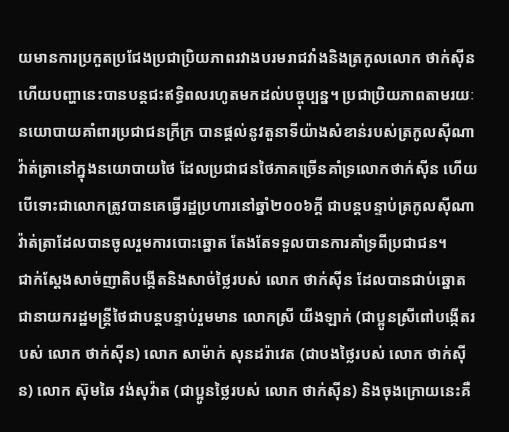យមានការប្រកួតប្រជែងប្រជាប្រិយភាពរវាងបរមរាជវាំងនិងត្រកូលលោក ថាក់ស៊ីន ហើយបញ្ហានេះបានបន្តជះឥទ្ធិពលរហូតមកដល់បច្ចុប្បន្ន។ ប្រជាប្រិយភាពតាមរយៈនយោបាយគាំពារប្រជាជនក្រីក្រ បានផ្ដល់នូវតួនាទីយ៉ាងសំខាន់របស់ត្រកូលស៊ីណាវ៉ាត់ត្រានៅក្នុងនយោបាយថៃ ដែលប្រជាជនថៃភាគច្រើនគាំទ្រលោកថាក់ស៊ីន ហើយបើទោះជាលោកត្រូវបានគេធ្វើរដ្ឋប្រហារនៅឆ្នាំ២០០៦ក្ដី ជាបន្តបន្ទាប់ត្រកូលស៊ីណាវ៉ាត់ត្រាដែលបានចូលរួមការបោះឆ្នោត តែងតែទទួលបានការគាំទ្រពីប្រជាជន។
ជាក់ស្ដែងសាច់ញាតិបង្កើតនិងសាច់ថ្លៃរបស់ លោក ថាក់ស៊ីន ដែលបានជាប់ឆ្នោតជានាយករដ្ឋមន្ត្រីថៃជាបន្តបន្ទាប់រួមមាន លោកស្រី យីងឡាក់ (ជាប្អូនស្រីពៅបង្កើតរបស់ លោក ថាក់ស៊ីន) លោក សាម៉ាក់ សុនដរ៉ាវេត (ជាបងថ្លៃរបស់ លោក ថាក់ស៊ីន) លោក ស៊ុមឆៃ វង់សុវ៉ាត (ជាប្អូនថ្លៃរបស់ លោក ថាក់ស៊ីន) និងចុងក្រោយនេះគឺ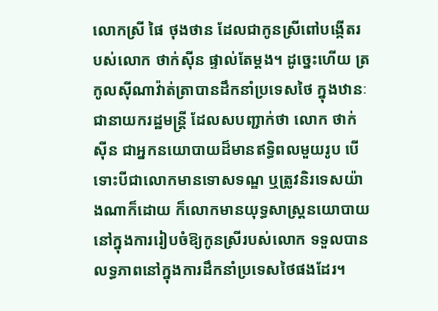លោកស្រី ផៃ ថុងថាន ដែលជាកូនស្រីពៅបង្កើតរបស់លោក ថាក់ស៊ីន ផ្ទាល់តែម្ដង។ ដូច្នេះហើយ ត្រកូលស៊ីណាវ៉ាត់ត្រាបានដឹកនាំប្រទេសថៃ ក្នុងឋានៈជានាយករដ្ឋមន្ត្រី ដែលសបញ្ជាក់ថា លោក ថាក់ស៊ីន ជាអ្នកនយោបាយដ៏មានឥទ្ធិពលមួយរូប បើទោះបីជាលោកមានទោសទណ្ឌ ឬត្រូវនិរទេសយ៉ាងណាក៏ដោយ ក៏លោកមានយុទ្ធសាស្ត្រនយោបាយនៅក្នុងការរៀបចំឱ្យកូនស្រីរបស់លោក ទទួលបានលទ្ធភាពនៅក្នុងការដឹកនាំប្រទេសថៃផងដែរ។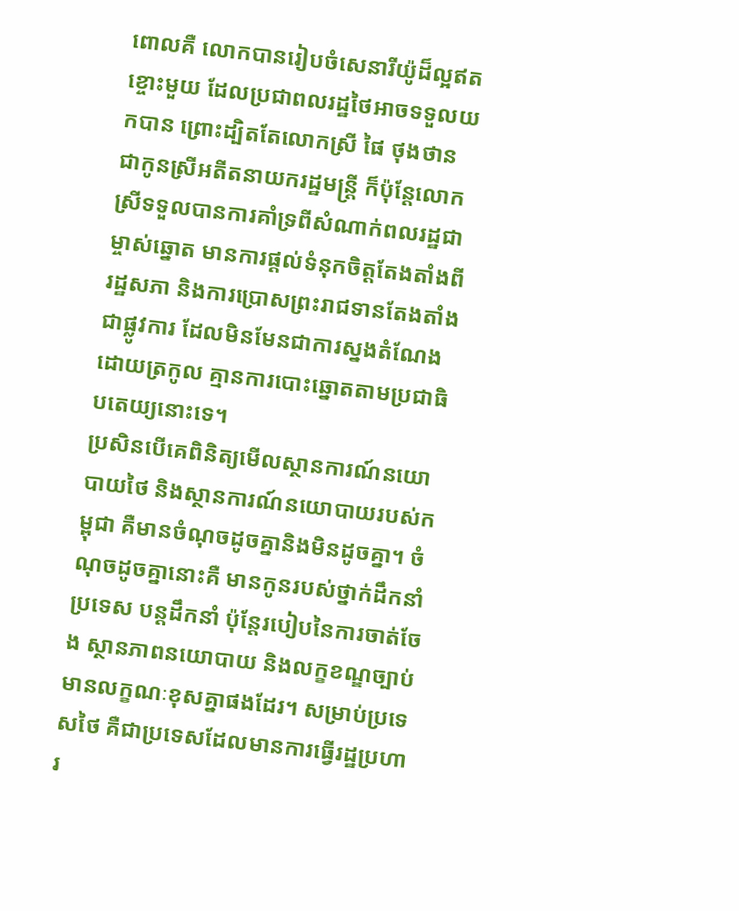ពោលគឺ លោកបានរៀបចំសេនារីយ៉ូដ៏ល្អឥតខ្ចោះមួយ ដែលប្រជាពលរដ្ឋថៃអាចទទួលយកបាន ព្រោះដ្បិតតែលោកស្រី ផៃ ថុងថាន ជាកូនស្រីអតីតនាយករដ្ឋមន្ត្រី ក៏ប៉ុន្តែលោកស្រីទទួលបានការគាំទ្រពីសំណាក់ពលរដ្ឋជាម្ចាស់ឆ្នោត មានការផ្ដល់ទំនុកចិត្តតែងតាំងពីរដ្ឋសភា និងការប្រោសព្រះរាជទានតែងតាំងជាផ្លូវការ ដែលមិនមែនជាការស្នងតំណែងដោយត្រកូល គ្មានការបោះឆ្នោតតាមប្រជាធិបតេយ្យនោះទេ។
ប្រសិនបើគេពិនិត្យមើលស្ថានការណ៍នយោបាយថៃ និងស្ថានការណ៍នយោបាយរបស់កម្ពុជា គឺមានចំណុចដូចគ្នានិងមិនដូចគ្នា។ ចំណុចដូចគ្នានោះគឺ មានកូនរបស់ថ្នាក់ដឹកនាំប្រទេស បន្តដឹកនាំ ប៉ុន្តែរបៀបនៃការចាត់ចែង ស្ថានភាពនយោបាយ និងលក្ខខណ្ឌច្បាប់មានលក្ខណៈខុសគ្នាផងដែរ។ សម្រាប់ប្រទេសថៃ គឺជាប្រទេសដែលមានការធ្វើរដ្ឋប្រហារ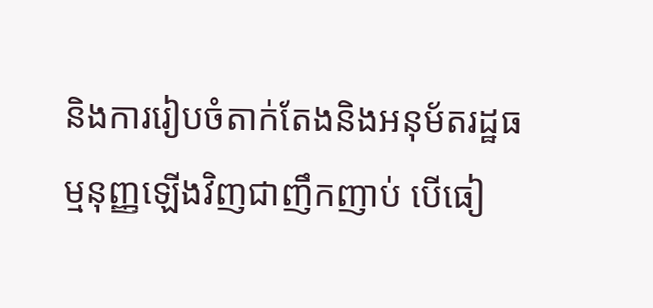និងការរៀបចំតាក់តែងនិងអនុម័តរដ្ឋធម្មនុញ្ញឡើងវិញជាញឹកញាប់ បើធៀ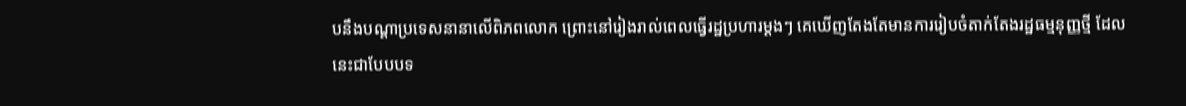បនឹងបណ្ដាប្រទេសនានាលើពិភពលោក ព្រោះនៅរៀងរាល់ពេលធ្វើរដ្ឋប្រហារម្ដងៗ គេឃើញតែងតែមានការរៀបចំតាក់តែងរដ្ឋធម្មនុញ្ញថ្មី ដែលនេះជាបែបបទ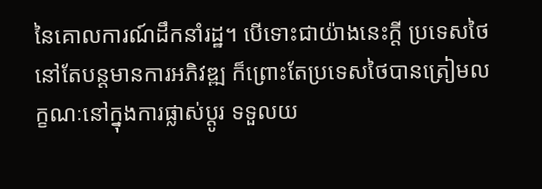នៃគោលការណ៍ដឹកនាំរដ្ឋ។ បើទោះជាយ៉ាងនេះក្ដី ប្រទេសថៃនៅតែបន្តមានការអភិវឌ្ឍ ក៏ព្រោះតែប្រទេសថៃបានត្រៀមលក្ខណៈនៅក្នុងការផ្លាស់ប្ដូរ ទទួលយ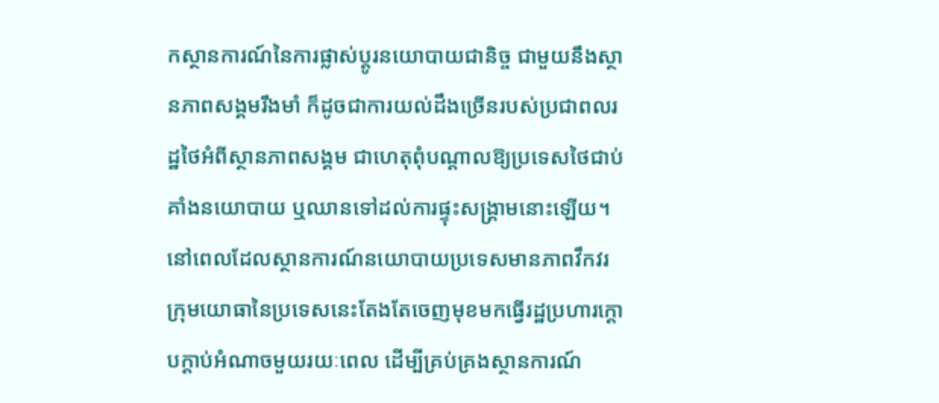កស្ថានការណ៍នៃការផ្លាស់ប្ដូរនយោបាយជានិច្ច ជាមួយនឹងស្ថានភាពសង្គមរឹងមាំ ក៏ដូចជាការយល់ដឹងច្រើនរបស់ប្រជាពលរដ្ឋថៃអំពីស្ថានភាពសង្គម ជាហេតុពុំបណ្ដាលឱ្យប្រទេសថៃជាប់គាំងនយោបាយ ឬឈានទៅដល់ការផ្ទុះសង្គ្រាមនោះឡើយ។ នៅពេលដែលស្ថានការណ៍នយោបាយប្រទេសមានភាពវឹកវរ ក្រុមយោធានៃប្រទេសនេះតែងតែចេញមុខមកធ្វើរដ្ឋប្រហារក្ដោបក្ដាប់អំណាចមួយរយៈពេល ដើម្បីគ្រប់គ្រងស្ថានការណ៍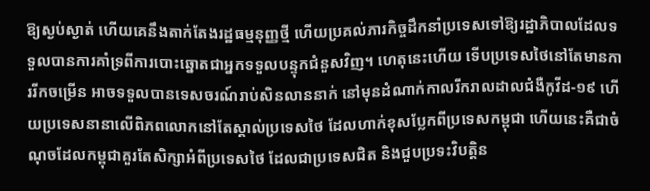ឱ្យស្ងប់ស្ងាត់ ហើយគេនឹងតាក់តែងរដ្ឋធម្មនុញ្ញថ្មី ហើយប្រគល់ភារកិច្ចដឹកនាំប្រទេសទៅឱ្យរដ្ឋាភិបាលដែលទទួលបានការគាំទ្រពីការបោះឆ្នោតជាអ្នកទទួលបន្ទុកជំនួសវិញ។ ហេតុនេះហើយ ទើបប្រទេសថៃនៅតែមានការរីកចម្រើន អាចទទួលបានទេសចរណ៍រាប់សិនលាននាក់ នៅមុនដំណាក់កាលរីករាលដាលជំងឺកូវីដ-១៩ ហើយប្រទេសនានាលើពិភពលោកនៅតែស្គាល់ប្រទេសថៃ ដែលហាក់ខុសប្លែកពីប្រទេសកម្ពុជា ហើយនេះគឺជាចំណុចដែលកម្ពុជាគួរតែសិក្សាអំពីប្រទេសថៃ ដែលជាប្រទេសជិត និងជួបប្រទះវិបត្តិន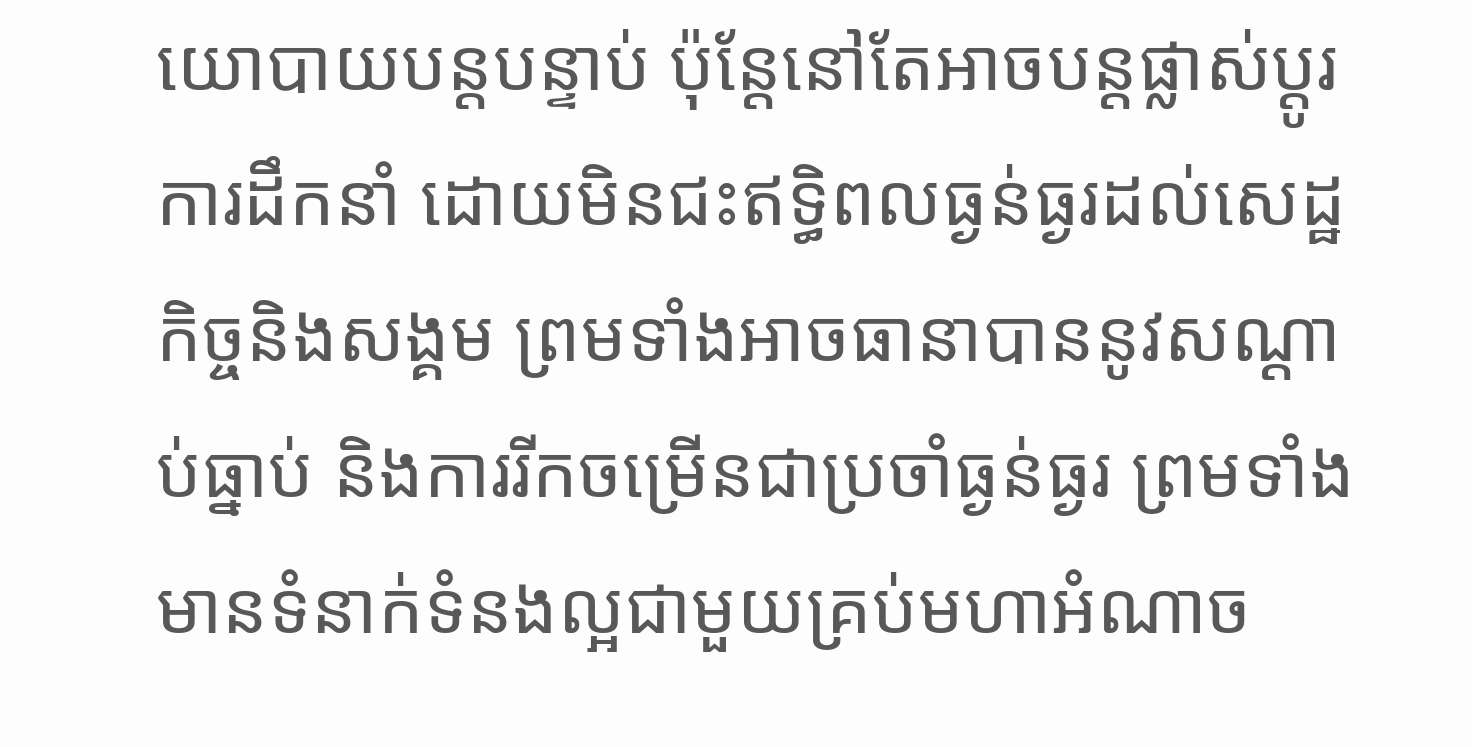យោបាយបន្តបន្ទាប់ ប៉ុន្តែនៅតែអាចបន្តផ្លាស់ប្ដូរការដឹកនាំ ដោយមិនជះឥទ្ធិពលធ្ងន់ធ្ងរដល់សេដ្ឋកិច្ចនិងសង្គម ព្រមទាំងអាចធានាបាននូវសណ្ដាប់ធ្នាប់ និងការរីកចម្រើនជាប្រចាំធ្ងន់ធ្ងរ ព្រមទាំងមានទំនាក់ទំនងល្អជាមួយគ្រប់មហាអំណាច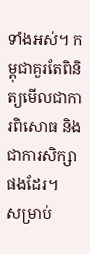ទាំងអស់។ កម្ពុជាគួរតែពិនិត្យមើលជាការពិសោធ និងជាការសិក្សាផងដែរ។
សម្រាប់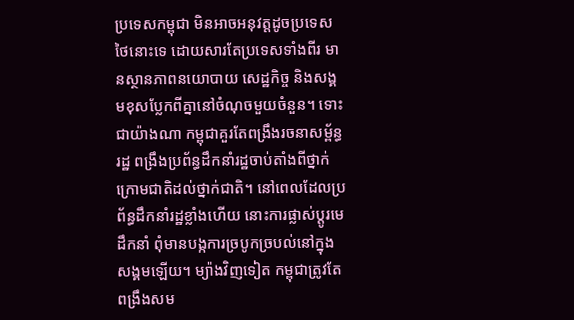ប្រទេសកម្ពុជា មិនអាចអនុវត្តដូចប្រទេសថៃនោះទេ ដោយសារតែប្រទេសទាំងពីរ មានស្ថានភាពនយោបាយ សេដ្ឋកិច្ច និងសង្គមខុសប្លែកពីគ្នានៅចំណុចមួយចំនួន។ ទោះជាយ៉ាងណា កម្ពុជាគួរតែពង្រឹងរចនាសម្ព័ន្ធរដ្ឋ ពង្រឹងប្រព័ន្ធដឹកនាំរដ្ឋចាប់តាំងពីថ្នាក់ក្រោមជាតិដល់ថ្នាក់ជាតិ។ នៅពេលដែលប្រព័ន្ធដឹកនាំរដ្ឋខ្លាំងហើយ នោះការផ្លាស់ប្ដូរមេដឹកនាំ ពុំមានបង្កការច្របូកច្របល់នៅក្នុងសង្គមឡើយ។ ម្យ៉ាងវិញទៀត កម្ពុជាត្រូវតែពង្រឹងសម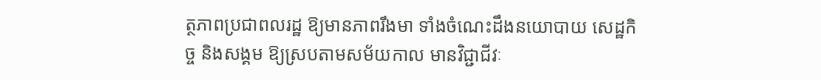ត្ថភាពប្រជាពលរដ្ឋ ឱ្យមានភាពរឹងមា ទាំងចំណេះដឹងនយោបាយ សេដ្ឋកិច្ច និងសង្គម ឱ្យស្របតាមសម័យកាល មានវិជ្ជាជីវៈ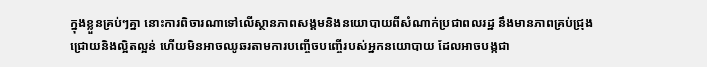ក្នុងខ្លួនគ្រប់ៗគ្នា នោះការពិចារណាទៅលើស្ថានភាពសង្គមនិងនយោបាយពីសំណាក់ប្រជាពលរដ្ឋ នឹងមានភាពគ្រប់ជ្រុងជ្រោយនិងល្អិតល្អន់ ហើយមិនអាចឈូឆរតាមការបញ្ចើចបញ្ចើរបស់អ្នកនយោបាយ ដែលអាចបង្កជា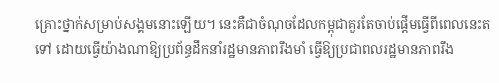គ្រោះថ្នាក់សម្រាប់សង្គមនោះឡើយ។ នេះគឺជាចំណុចដែលកម្ពុជាគួរតែចាប់ផ្ដើមធ្វើពីពេលនេះតទៅ ដោយធ្វើយ៉ាងណាឱ្យប្រព័ន្ធដឹកនាំរដ្ឋមានភាពរឹងមាំ ធ្វើឱ្យប្រជាពលរដ្ឋមានភាពរឹង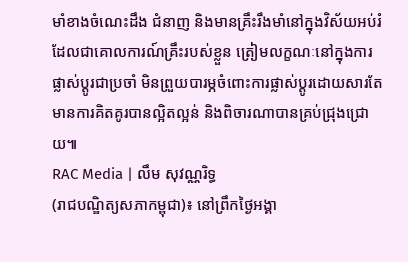មាំខាងចំណេះដឹង ជំនាញ និងមានគ្រឹះរឹងមាំនៅក្នុងវិស័យអប់រំ ដែលជាគោលការណ៍គ្រឹះរបស់ខ្លួន ត្រៀមលក្ខណៈនៅក្នុងការផ្លាស់ប្ដូរជាប្រចាំ មិនព្រួយបារម្ភចំពោះការផ្លាស់ប្ដូរដោយសារតែមានការគិតគូរបានល្អិតល្អន់ និងពិចារណាបានគ្រប់ជ្រុងជ្រោយ៕
RAC Media | លឹម សុវណ្ណរិទ្ធ
(រាជបណ្ឌិត្យសភាកម្ពុជា)៖ នៅព្រឹកថ្ងៃអង្គា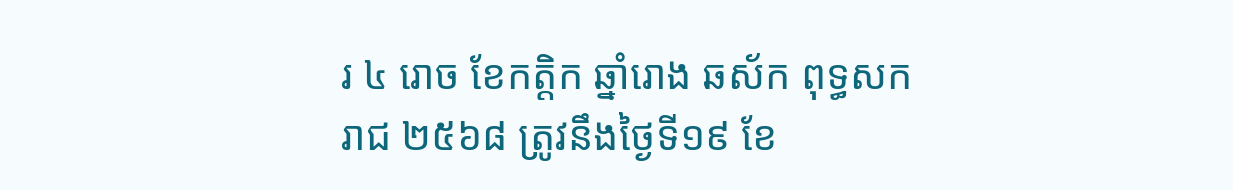រ ៤ រោច ខែកត្ដិក ឆ្នាំរោង ឆស័ក ពុទ្ធសករាជ ២៥៦៨ ត្រូវនឹងថ្ងៃទី១៩ ខែ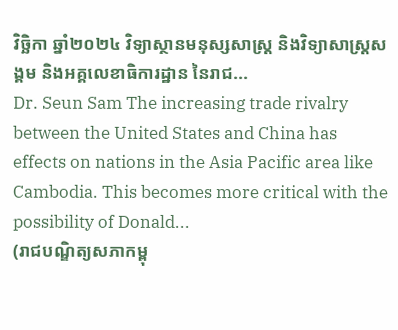វិច្ឆិកា ឆ្នាំ២០២៤ វិទ្យាស្ថានមនុស្សសាស្ត្រ និងវិទ្យាសាស្ត្រសង្គម និងអគ្គលេខាធិការដ្ឋាន នៃរាជ...
Dr. Seun Sam The increasing trade rivalry between the United States and China has effects on nations in the Asia Pacific area like Cambodia. This becomes more critical with the possibility of Donald...
(រាជបណ្ឌិត្យសភាកម្ពុ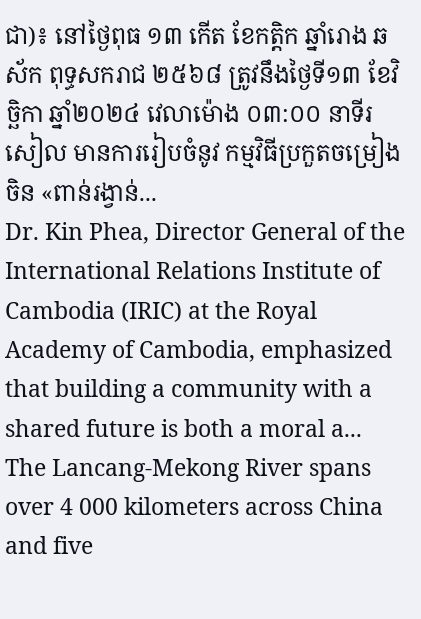ជា)៖ នៅថ្ងៃពុធ ១៣ កើត ខែកត្ដិក ឆ្នាំរោង ឆស័ក ពុទ្ធសករាជ ២៥៦៨ ត្រូវនឹងថ្ងៃទី១៣ ខែវិច្ឆិកា ឆ្នាំ២០២៤ វេលាម៉ោង ០៣:០០ នាទីរសៀល មានការរៀបចំនូវ កម្មវិធីប្រកួតចម្រៀងចិន «ពាន់រង្វាន់...
Dr. Kin Phea, Director General of the International Relations Institute of Cambodia (IRIC) at the Royal Academy of Cambodia, emphasized that building a community with a shared future is both a moral a...
The Lancang-Mekong River spans over 4 000 kilometers across China and five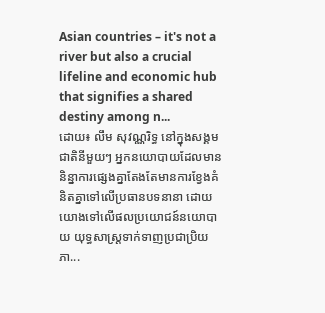Asian countries – it's not a river but also a crucial lifeline and economic hub that signifies a shared destiny among n...
ដោយ៖ លឹម សុវណ្ណរិទ្ធ នៅក្នុងសង្គមជាតិនីមួយៗ អ្នកនយោបាយដែលមាននិន្នាការផ្សេងគ្នាតែងតែមានការខ្វែងគំនិតគ្នាទៅលើប្រធានបទនានា ដោយយោងទៅលើផលប្រយោជន៍នយោបាយ យុទ្ធសាស្ត្រទាក់ទាញប្រជាប្រិយភា...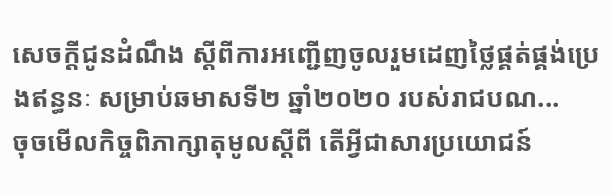សេចក្ដីជូនដំណឹង ស្ដីពីការអញ្ជើញចូលរួមដេញថ្លៃផ្គត់ផ្គង់ប្រេងឥន្ធនៈ សម្រាប់ឆមាសទី២ ឆ្នាំ២០២០ របស់រាជបណ...
ចុចមើលកិច្ចពិភាក្សាតុមូលស្តីពី តើអ្វីជាសារប្រយោជន៍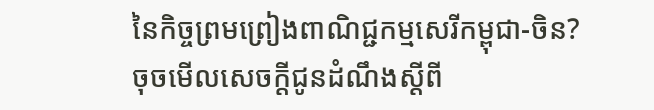នៃកិច្ចព្រមព្រៀងពាណិជ្ជកម្មសេរីកម្ពុជា-ចិន?
ចុចមើលសេចក្តីជូនដំណឹងស្តីពី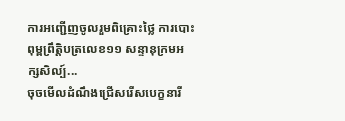ការអញ្ជើញចូលរួមពិគ្រោះថ្លៃ ការបោះពុម្ពព្រឹត្តិបត្រលេខ១១ សន្ទានុក្រមអក្សសិល្ប៍...
ចុចមើលដំណឹងជ្រើសរើសបេក្ខនារី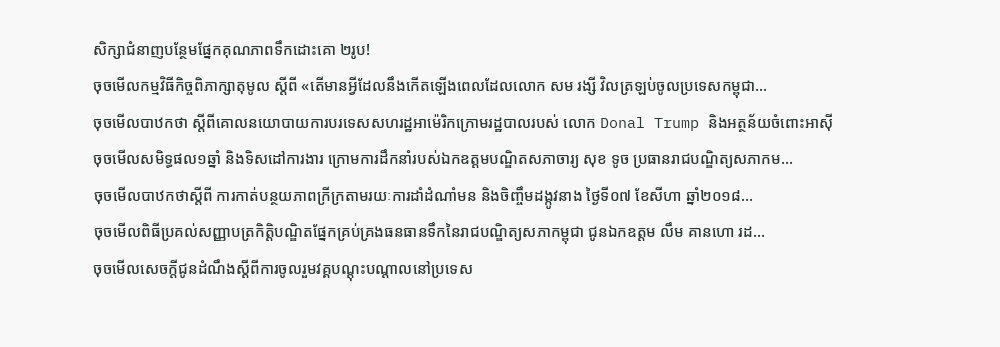សិក្សាជំនាញបន្ថែមផ្នែកគុណភាពទឹកដោះគោ ២រូប!
ចុចមើលកម្មវិធីកិច្ចពិភាក្សាតុមូល ស្តីពី «តើមានអ្វីដែលនឹងកើតឡើងពេលដែលលោក សម រង្សី វិលត្រឡប់ចូលប្រទេសកម្ពុជា...
ចុចមើលបាឋកថា ស្តីពីគោលនយោបាយការបរទេសសហរដ្ឋអាម៉េរិកក្រោមរដ្ឋបាលរបស់ លោក Donal Trump និងអត្ថន័យចំពោះអាស៊ី
ចុចមើលសមិទ្ធផល១ឆ្នាំ និងទិសដៅការងារ ក្រោមការដឹកនាំរបស់ឯកឧត្តមបណ្ឌិតសភាចារ្យ សុខ ទូច ប្រធានរាជបណ្ឌិត្យសភាកម...
ចុចមើលបាឋកថាស្តីពី ការកាត់បន្ថយភាពក្រីក្រតាមរយៈការដាំដំណាំមន និងចិញ្ចឹមដង្កូវនាង ថ្ងៃទី០៧ ខែសីហា ឆ្នាំ២០១៨...
ចុចមើលពិធីប្រគល់សញ្ញាបត្រកិត្តិបណ្ឌិតផ្នែកគ្រប់គ្រងធនធានទឹកនៃរាជបណ្ឌិត្យសភាកម្ពុជា ជូនឯកឧត្តម លឹម គានហោ រដ...
ចុចមើលសេចក្តីជូនដំណឹងស្តីពីការចូលរួមវគ្គបណ្តុះបណ្តាលនៅប្រទេស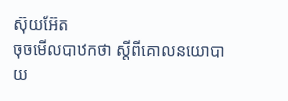ស៊ុយអ៊ែត
ចុចមើលបាឋកថា ស្តីពីគោលនយោបាយ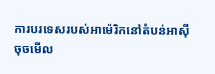ការបរទេសរបស់អាម៉េរិកនៅតំបន់អាស៊ី
ចុចមើល